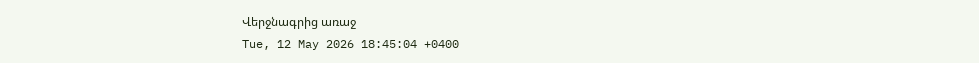Վերջնագրից առաջ
Tue, 12 May 2026 18:45:04 +0400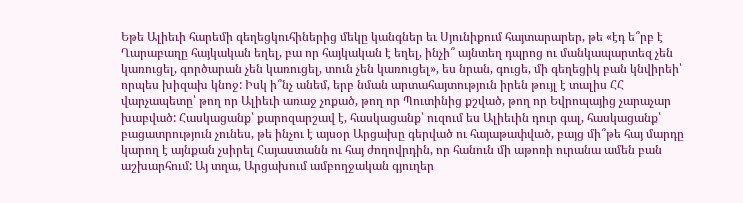Եթե Ալիեւի հարեմի գեղեցկուհիներից մեկը կանգներ եւ Սյունիքում հայտարարեր, թե «էդ ե՞րբ է Ղարաբաղը հայկական եղել, բա որ հայկական է եղել, ինչի՞ այնտեղ դպրոց ու մանկապարտեզ չեն կառուցել, գործարան չեն կառուցել, տուն չեն կառուցել», ես նրան, գուցե, մի գեղեցիկ բան կնվիրեի՝ որպես խիզախ կնոջ: Իսկ ի՞նչ անեմ, երբ նման արտահայտություն իրեն թույլ է տալիս ՀՀ վարչապետը՝ թող որ Ալիեւի առաջ չոքած, թող որ Պուտինից քշված, թող որ Եվրոպայից չարաչար խաբված: Հասկացանք՝ քարոզարշավ է, հասկացանք՝ ուզում ես Ալիեւին դուր գալ, հասկացանք՝ բացատրություն չունես, թե ինչու է այսօր Արցախը գերված ու հայաթափված, բայց մի՞թե հայ մարդը կարող է այնքան չսիրել Հայաստանն ու հայ ժողովրդին, որ հանուն մի աթոռի ուրանա ամեն բան աշխարհում: Այ տղա, Արցախում ամբողջական գյուղեր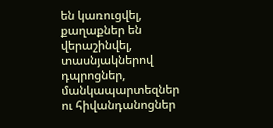են կառուցվել, քաղաքներ են վերաշինվել, տասնյակներով դպրոցներ, մանկապարտեզներ ու հիվանդանոցներ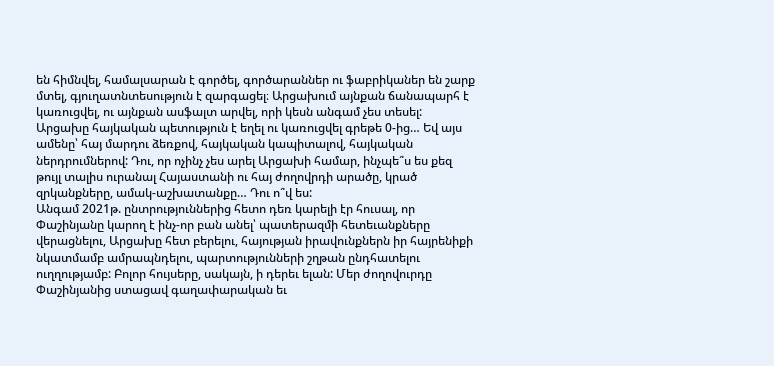են հիմնվել, համալսարան է գործել, գործարաններ ու ֆաբրիկաներ են շարք մտել, գյուղատնտեսություն է զարգացել։ Արցախում այնքան ճանապարհ է կառուցվել, ու այնքան ասֆալտ արվել, որի կեսն անգամ չես տեսել: Արցախը հայկական պետություն է եղել ու կառուցվել գրեթե 0-ից… Եվ այս ամենը՝ հայ մարդու ձեռքով, հայկական կապիտալով, հայկական ներդրումներով: Դու, որ ոչինչ չես արել Արցախի համար, ինչպե՞ս ես քեզ թույլ տալիս ուրանալ Հայաստանի ու հայ ժողովրդի արածը, կրած զրկանքները, ամակ-աշխատանքը… Դու ո՞վ ես:
Անգամ 2021թ. ընտրություններից հետո դեռ կարելի էր հուսալ, որ Փաշինյանը կարող է ինչ-որ բան անել՝ պատերազմի հետեւանքները վերացնելու, Արցախը հետ բերելու, հայության իրավունքներն իր հայրենիքի նկատմամբ ամրապնդելու, պարտությունների շղթան ընդհատելու ուղղությամբ: Բոլոր հույսերը, սակայն, ի դերեւ ելան: Մեր ժողովուրդը Փաշինյանից ստացավ գաղափարական եւ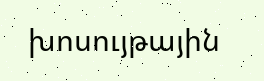խոսույթային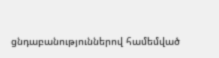ցնդաբանություններով համեմված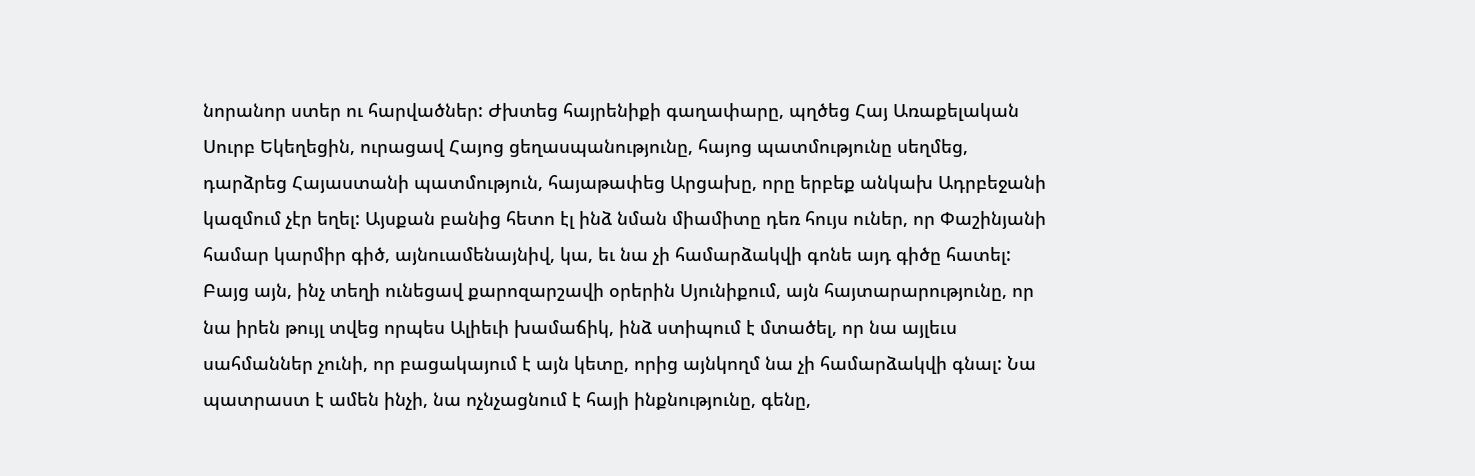նորանոր ստեր ու հարվածներ: Ժխտեց հայրենիքի գաղափարը, պղծեց Հայ Առաքելական Սուրբ Եկեղեցին, ուրացավ Հայոց ցեղասպանությունը, հայոց պատմությունը սեղմեց, դարձրեց Հայաստանի պատմություն, հայաթափեց Արցախը, որը երբեք անկախ Ադրբեջանի կազմում չէր եղել: Այսքան բանից հետո էլ ինձ նման միամիտը դեռ հույս ուներ, որ Փաշինյանի համար կարմիր գիծ, այնուամենայնիվ, կա, եւ նա չի համարձակվի գոնե այդ գիծը հատել: Բայց այն, ինչ տեղի ունեցավ քարոզարշավի օրերին Սյունիքում, այն հայտարարությունը, որ նա իրեն թույլ տվեց որպես Ալիեւի խամաճիկ, ինձ ստիպում է մտածել, որ նա այլեւս սահմաններ չունի, որ բացակայում է այն կետը, որից այնկողմ նա չի համարձակվի գնալ: Նա պատրաստ է ամեն ինչի, նա ոչնչացնում է հայի ինքնությունը, գենը,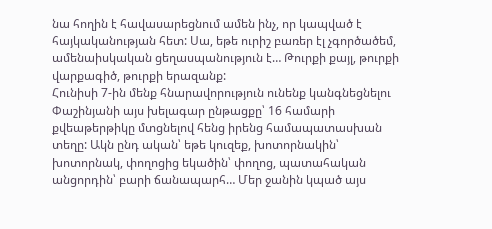նա հողին է հավասարեցնում ամեն ինչ, որ կապված է հայկականության հետ: Սա, եթե ուրիշ բառեր էլ չգործածեմ, ամենաիսկական ցեղասպանություն է… Թուրքի քայլ, թուրքի վարքագիծ, թուրքի երազանք:
Հունիսի 7-ին մենք հնարավորություն ունենք կանգնեցնելու Փաշինյանի այս խելագար ընթացքը՝ 16 համարի քվեաթերթիկը մտցնելով հենց իրենց համապատասխան տեղը: Ակն ընդ ական՝ եթե կուզեք, խոտորնակին՝ խոտորնակ, փողոցից եկածին՝ փողոց, պատահական անցորդին՝ բարի ճանապարհ… Մեր ջանին կպած այս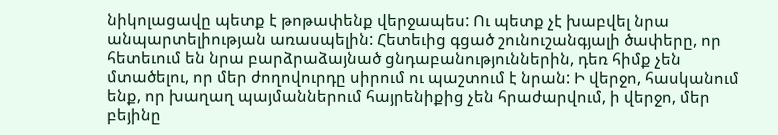նիկոլացավը պետք է թոթափենք վերջապես: Ու պետք չէ խաբվել նրա անպարտելիության առասպելին: Հետեւից գցած շունուշանգյալի ծափերը, որ հետեւում են նրա բարձրաձայնած ցնդաբանություններին, դեռ հիմք չեն մտածելու, որ մեր ժողովուրդը սիրում ու պաշտում է նրան: Ի վերջո, հասկանում ենք, որ խաղաղ պայմաններում հայրենիքից չեն հրաժարվում, ի վերջո, մեր բեյինը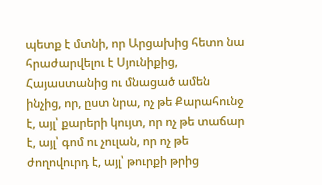պետք է մտնի, որ Արցախից հետո նա հրաժարվելու է Սյունիքից, Հայաստանից ու մնացած ամեն ինչից, որ, ըստ նրա, ոչ թե Քարահունջ է, այլ՝ քարերի կույտ, որ ոչ թե տաճար է, այլ՝ գոմ ու չուլան, որ ոչ թե ժողովուրդ է, այլ՝ թուրքի թրից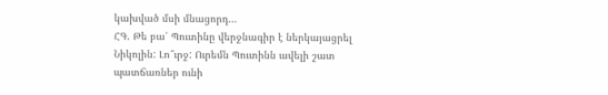կախված մսի մնացորդ…
ՀԳ. Թե բա՝ Պուտինը վերջնագիր է ներկայացրել Նիկոլին: Լո՞ւրջ: Ուրեմն Պուտինն ավելի շատ պատճառներ ունի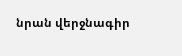նրան վերջնագիր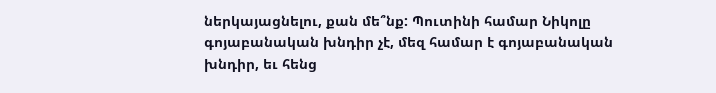ներկայացնելու, քան մե՞նք: Պուտինի համար Նիկոլը գոյաբանական խնդիր չէ, մեզ համար է գոյաբանական խնդիր, եւ հենց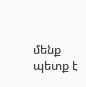մենք պետք է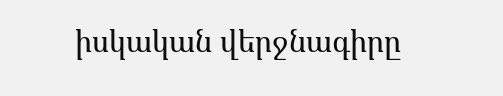իսկական վերջնագիրը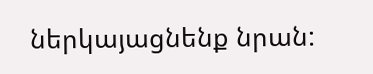ներկայացնենք նրան: